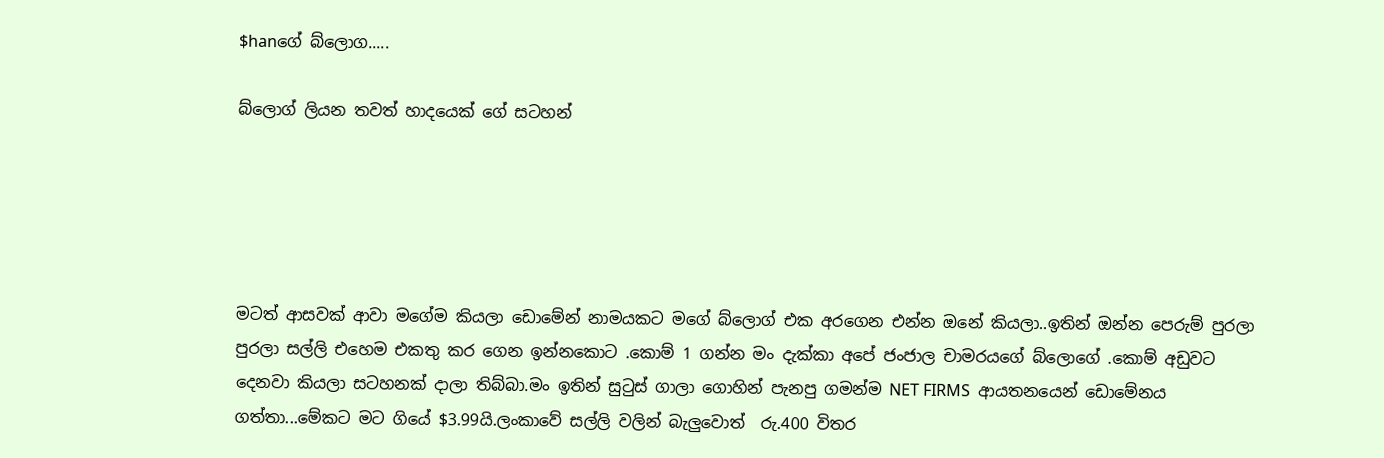$hanගේ බ්ලොග.....

බ්ලොග් ලියන තවත් හාදයෙක් ගේ සටහන්





මටත් ආසවක් ආවා මගේම කියලා ඩොමේන් නාමයකට මගේ බ්ලොග් එක අරගෙන එන්න ඔනේ කියලා..ඉතින් ඔන්න පෙරුම් පුරලා පුරලා සල්ලි එහෙම එකතු කර ගෙන ඉන්නකොට .කොම් 1 ගන්න මං දැක්කා අපේ ජංජාල චාමරයගේ බ්ලොගේ .කොම් අඩුවට දෙනවා කියලා සටහනක් දාලා තිබ්බා.මං ඉතින් සු‍ටුස් ගාලා ගොහින් පැනපු ගමන්ම NET FIRMS  ආයතනයෙන් ඩොමේනය ගත්තා...මේකට මට ගියේ $3.99යි.ලංකාවේ සල්ලි වලින් බැලුවොත්  රු.400 විතර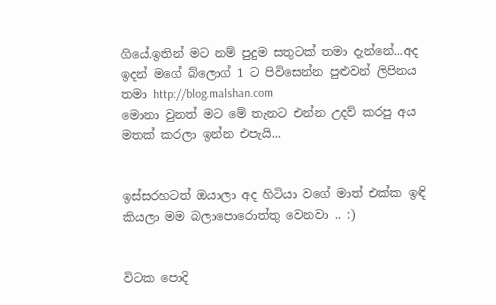ගියේ.ඉතින් මට නම් පුදුම සතුටක් තමා දැන්නේ...අද ඉදන් මගේ බ්ලොග් 1 ට පිවිසෙන්න පුළුවන් ලිපිනය තමා http://blog.malshan.com
මොනා වුනත් මට මේ තැනට එන්න උදව් කරපු අය මතක් කරලා ඉන්න එපැයි...


ඉස්සරහටත් ඔයාලා අද හිටියා වගේ මාත් එක්ක ඉඳි  කියලා මම බලාපොරොත්තු වෙනවා .. :)


විටක පොදි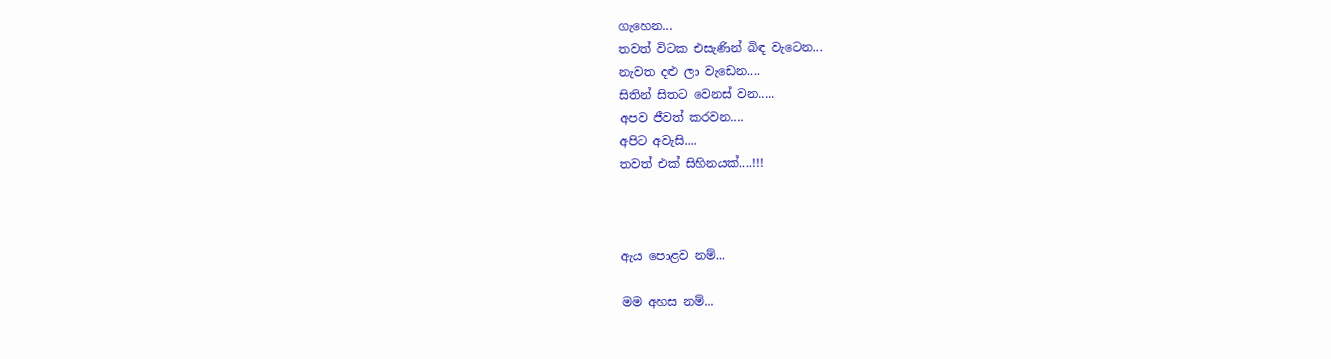ගැහෙන...
තවත් විටක එසැණින් බිඳ වැටෙන...
නැවත දළු ලා වැඩෙන....
සිතින් සිතට වෙනස් වන.....
අපව ජීවත් කරවන....
අපිට අවැසි....
තවත් එක් සිහිනයක්....!!!



ඇය පොළව නම්...

මම අහස නම්...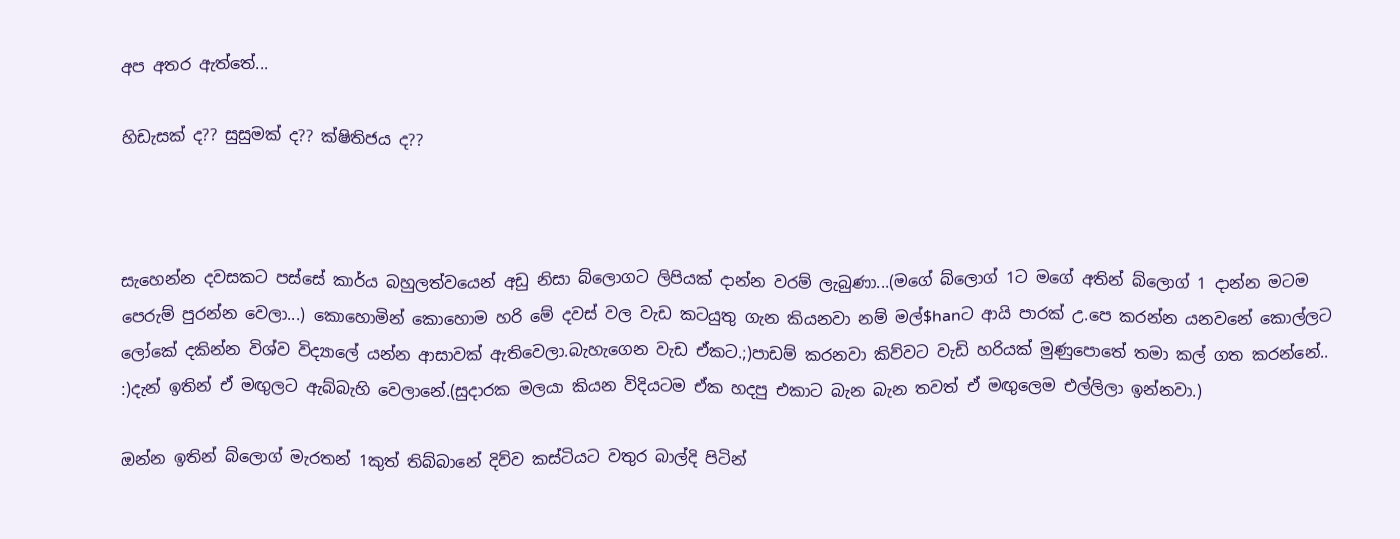අප අතර ඇත්තේ...

හිඩැසක් ද?? සුසුමක් ද?? ක්ෂිතිජය ද??



සැහෙන්න දවසකට පස්සේ කාර්ය බහුලත්වයෙන් අඩු නිසා බ්ලොගට ලිපියක් දාන්න වරම් ලැබුණා...(මගේ බ්ලොග් 1ට මගේ අතින් බ්ලොග් 1 දාන්න මටම පෙරුම් පුරන්න වෙලා...) කොහොමින් කොහොම හරි මේ දවස් වල වැඩ කටයුතු ගැන කියනවා නම් මල්$hanට ආයි පාරක් උ.පෙ කරන්න යනවනේ කොල්ලට ලෝකේ දකින්න විශ්ව විද්‍යාලේ යන්න ආසාවක් ඇතිවෙලා.බැහැගෙන වැඩ ඒකට.;)පාඩම් කරනවා කිව්වට වැඩි හරියක් මුණුපොතේ තමා කල් ගත කරන්නේ.. :)දැන් ඉතින් ඒ මඟුලට ඇබ්බැහි වෙලානේ.(සුදාරක මලයා කියන විදියටම ඒක හදපු එකාට බැන බැන තවත් ඒ මඟුලෙම එල්ලිලා ඉන්නවා.)

ඔන්න ඉතින් බ්ලොග් මැරතන් 1කුත් තිබ්බානේ දිව්ව කස්ටියට වතුර බාල්දි පිටින්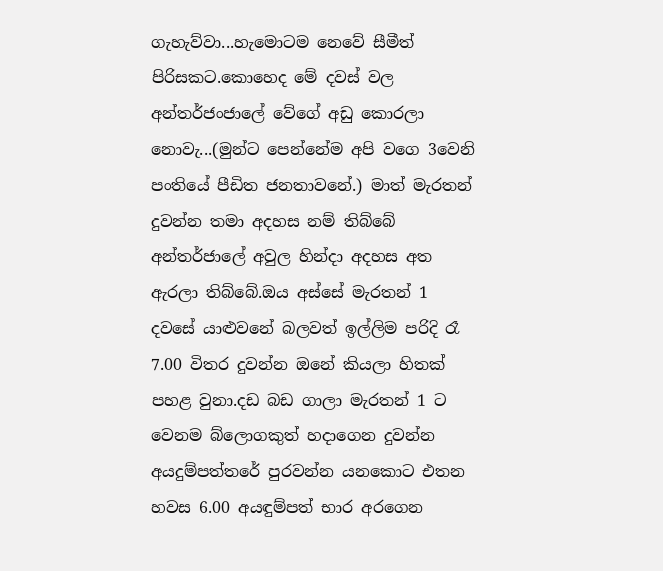ගැහැව්වා...හැමොටම නෙවේ සීමීත් පිරිසකට.කොහෙද මේ දවස් වල අන්තර්ජංජාලේ වේගේ අඩු කොරලා නොවැ...(මුන්ට පෙන්නේම අපි වගෙ 3වෙනි පංතියේ පීඩිත ජනතාවනේ.) මාත් මැරතන් දුවන්න තමා අදහස නම් තිබ්බේ අන්තර්ජාලේ අවුල හින්දා අදහස අත ඇරලා තිබ්බේ.ඔය අස්සේ මැරතන් 1 දවසේ යාළුවනේ බලවත් ඉල්ලිම පරිදි රෑ 7.00 විතර දුවන්න ඔනේ කියලා හිතක් පහළ වුනා.දඩ බඩ ගාලා මැරතන් 1 ට වෙනම බ්ලොගකුත් හදාගෙන දුවන්න අයදුම්පත්තරේ පුරවන්න යනකොට එතන හවස 6.00 අයඳුම්පත් භාර අරගෙන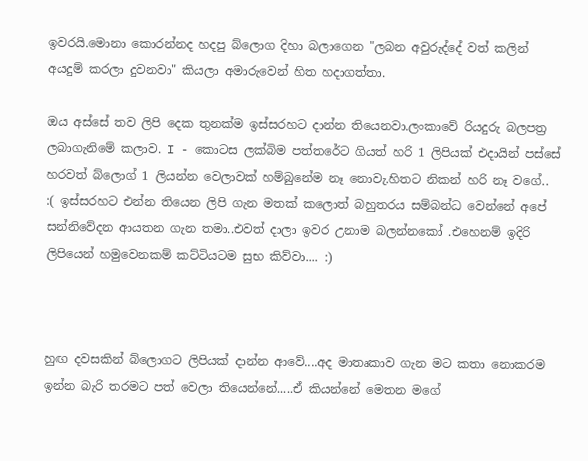ඉවරයි.මොනා කොරන්නද හදපු බ්ලොග දිහා බලාගෙන "ලබන අවුරුද්දේ වත් කලින් අයදුම් කරලා දුවනවා" කියලා අමාරුවෙන් හිත හදාගත්තා.

ඔය අස්සේ තව ලිපි දෙක තුනක්ම ඉස්සරහට දාන්න තියෙනවා.ලංකාවේ රියදුරු බලපත්‍ර ලබාගැනිමේ කලාව. I - කොටස ලක්බිම පත්තරේට ගියත් හරි 1 ලිපියක් එදායින් පස්සේ හරවත් බ්ලොග් 1 ලියන්න වෙලාවක් හම්බුනේම නෑ නොවැ.හිතට නිකන් හරි නෑ වගේ.. :( ඉස්සරහට එන්න තියෙන ලිපි ගැන මතක් කලොත් බහුතරය සම්බන්ධ වෙන්නේ අපේ සන්නිවේදන ආයතන ගැන තමා..එවත් දාලා ඉවර උනාම බලන්නකෝ .එහෙනම් ඉදිරි ලිපියෙන් හමුවෙනකම් කට්ටියටම සුභ කිව්වා.... :)



හුඟ දවසකින් බ්ලොගට ලිපියක් දාන්න ආවේ....අද මාතෘකාව ගැන මට කතා නොකරම ඉන්න බැරි තරමට පත් වෙලා තියෙන්නේ.....ඒ කියන්නේ මෙතන මගේ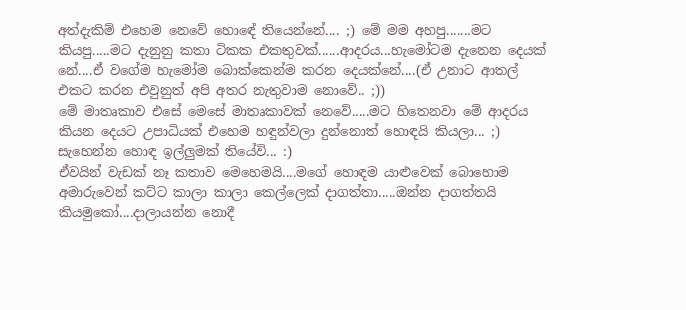අත්දැකිම් එහෙම නෙවේ හොඳේ තියෙන්නේ.... ;) මේ මම අහපු.......මට කියපු.....මට දැනුනු කතා ටිකක එකතුවක්......ආදරය...හැමෝටම දැනෙන දෙයක් නේ....ඒ වගේම හැමෝම බොක්කෙන්ම කරන දෙයක්නේ....(ඒ උනාට ආතල් එකට කරන එවුනුත් අපි අතර නැතුවාම නොවේ.. ;))
මේ මාතෘකාව එසේ මෙසේ මාතෘකාවක් නෙවේ.....මට හිතෙනවා මේ ආදරය කියන දෙයට උපාධියක් එහෙම හඳුන්වලා දුන්නොත් හොඳයි කියලා... ;) සැහෙන්න හොඳ ඉල්ලුමක් තියේවි... :)
ඒවයින් වැඩක් නෑ කතාව මෙහෙමයි....මගේ හොඳම යාළුවෙක් බොහොම අමාරුවෙන් කට්ට කාලා කාලා කෙල්ලෙක් දාගත්තා.....ඔන්න දාගත්තයි කියමුකෝ....දාලායන්න නොදී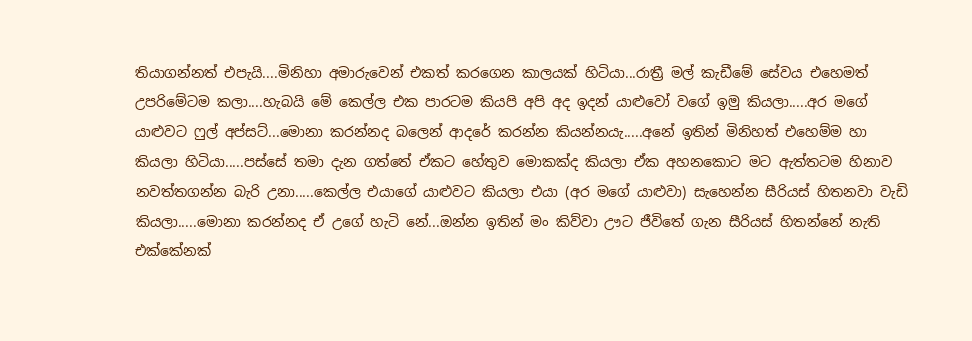තියාගන්නත් එපැයි....මිනිහා අමාරුවෙන් එකත් කරගෙන කාලයක් හිටියා...රාත්‍රී මල් කැඩීමේ සේවය එහෙමත් උපරිමේටම කලා....හැබයි මේ කෙල්ල එක පාරටම කියපි අපි අද ඉදන් යාළුවෝ වගේ ඉමු කියලා.....අර මගේ යාළුවට ෆුල් අප්සට්...මොනා කරන්නද බලෙන් ආදරේ කරන්න කියන්නයැ.....අනේ ඉතින් මිනිහත් එහෙම්ම හා කියලා හිටියා.....පස්සේ තමා දැන ගත්තේ ඒකට හේතුව මොකක්ද කියලා ඒක අහනකොට මට ඇත්තටම හිනාව නවත්තගන්න බැරි උනා.....කෙල්ල එයාගේ යාළුවට කියලා එයා (අර මගේ යාළුවා) සැහෙන්න සීරියස් හිතනවා වැඩි කියලා.....මොනා කරන්නද ඒ උගේ හැටි නේ...ඔන්න ඉතින් මං කිව්වා ඌට ජීවිතේ ගැන සීරියස් හිතන්නේ නැති එක්කේනක්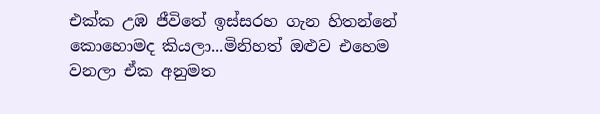එක්ක උඹ ජීවිතේ ඉස්සරහ ගැන හිතන්නේ කොහොමද කියලා...මිනිහත් ඔළුව එහෙම වනලා ඒක අනුමත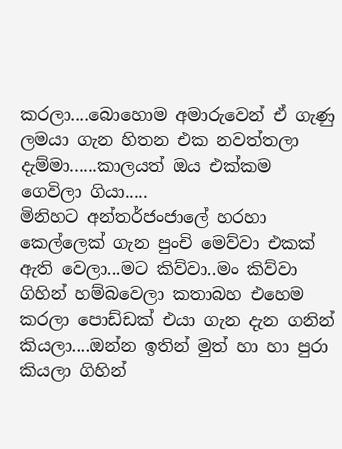කරලා....බොහොම අමාරුවෙන් ඒ ගැණු ලමයා ගැන හිතන එක නවත්තලා දැම්මා......කාලයත් ඔය එක්කම ගෙවිලා ගියා.....
මිනිහට අන්තර්ජංජාලේ හරහා කෙල්ලෙක් ගැන පුංචි මෙව්වා එකක් ඇති වෙලා...මට කිව්වා..මං කිව්වා ගිහින් හම්බවෙලා කතාබහ එහෙම කරලා පොඩ්ඩක් එයා ගැන දැන ගනින් කියලා....ඔන්න ඉතින් මුත් හා හා පුරා කියලා ගිහින්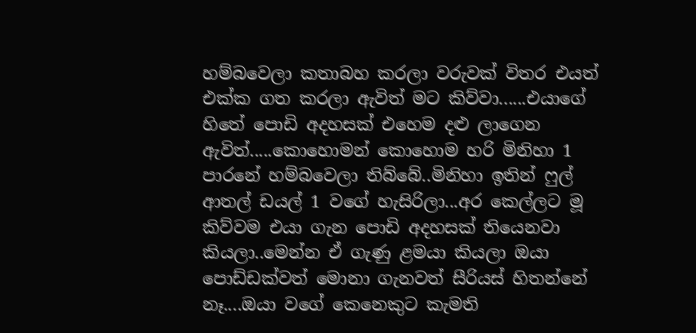හම්බවෙලා කතාබහ කරලා වරුවක් විතර එයත් එක්ක ගත කරලා ඇවිත් මට කිව්වා......එයාගේ හිතේ පොඩි අදහසක් එහෙම දළු ලාගෙන ඇවිත්.....කොහොමන් කොහොම හරි මිනිහා 1 පාරනේ හම්බවෙලා තිබ්බේ..මිනිහා ඉතින් ෆුල් ආතල් ඩයල් 1 වගේ හැසිරිලා...අර කෙල්ලට මූ කිව්වම එයා ගැන පොඩි අදහසක් තියෙනවා කියලා..මෙන්න ඒ ගැණු ළමයා කියලා ඔයා පොඩ්ඩක්වත් මොනා ගැනවත් සීරියස් හිතන්නේ නෑ....ඔයා වගේ කෙනෙකුට කැමති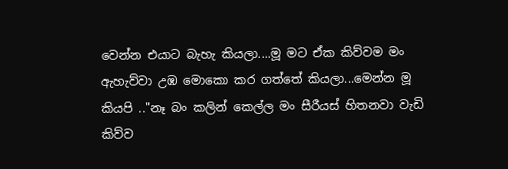වෙන්න එයාට බැහැ කියලා....මූ මට ඒක කිව්වම මං ඇහැව්වා උඹ මොකො කර ගත්තේ කියලා...මෙන්න මූ කියපි .."නෑ බං කලින් කෙල්ල මං සීරීයස් හිතනවා වැඩි කිව්ව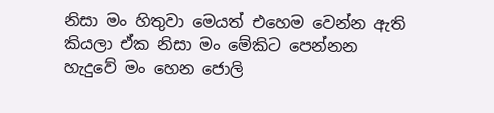නිසා මං හිතුවා මෙයත් එහෙම වෙන්න ඇති කියලා ඒක නිසා මං මේකිට පෙන්නන හැදුවේ මං හෙන ජොලි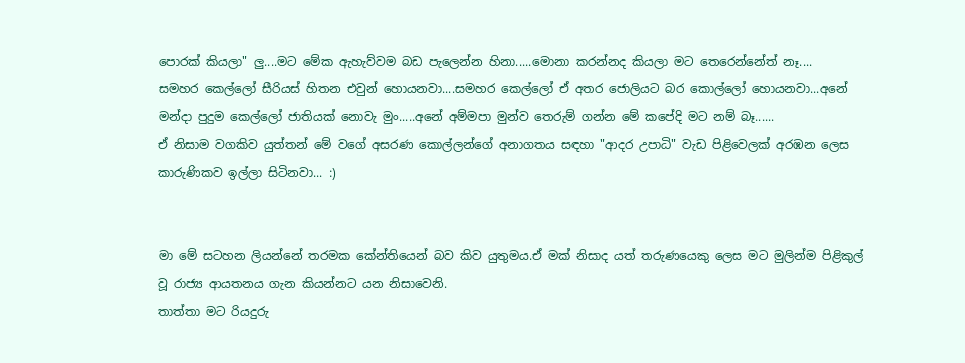පොරක් කියලා" ලු....මට මේක ඇහැව්වම බඩ පැලෙන්න හිනා.....මොනා කරන්නද කියලා මට තෙරෙන්නේත් නෑ....
සමහර කෙල්ලෝ සීරියස් හිතන එවුන් හොයනවා....සමහර කෙල්ලෝ ඒ අතර ජොලියට බර කොල්ලෝ හොයනවා...අනේ මන්දා පුදුම කෙල්ලෝ ජාතියක් නොවැ මුං.....අනේ අම්මපා මුන්ව තෙරුම් ගන්න මේ කපේදි මට නම් බෑ......
ඒ නිසාම වගකිව යුත්තන් මේ වගේ අසරණ කොල්ලන්ගේ අනාගතය සඳහා "ආදර උපාධි" වැඩ පිළිවෙලක් අරඹන ලෙස කාරුණිකව ඉල්ලා සිටිනවා... :)


මා මේ සටහන ලියන්නේ තරමක කේන්තියෙන් බව කිව යුතුමය.ඒ මක් නිසාද යත් තරුණයෙකු ලෙස මට මුලින්ම පිළිකුල් වූ රාජ්‍ය ආයතනය ගැන කියන්නට යන නිසාවෙනි.
තාත්තා මට රියදුරු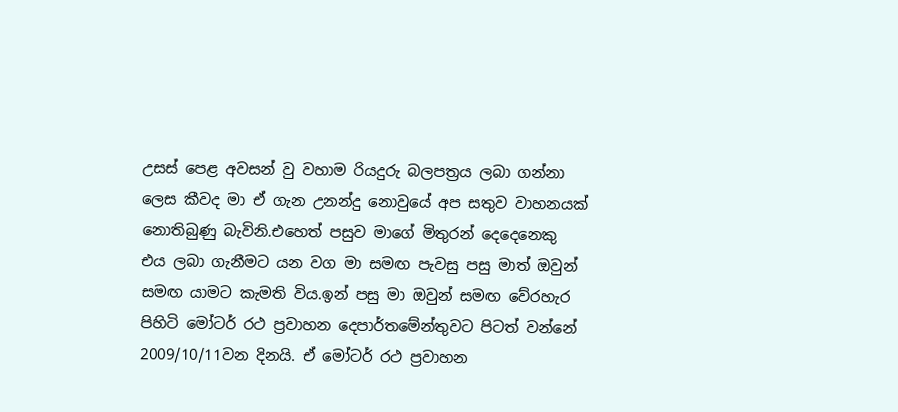උසස් පෙළ අවසන් වු වහාම රියදුරු බලපත්‍රය ලබා ගන්නා ලෙස කීවද මා ඒ ගැන උනන්දු නොවුයේ අප සතුව වාහනයක් නොතිබුණු බැවිනි.එහෙත් පසුව මාගේ මිතුරන් දෙදෙනෙකු එය ලබා ගැනීමට යන වග මා සමඟ පැවසු පසු මාත් ඔවුන් සමඟ යාමට කැමති විය.ඉන් පසු මා ඔවුන් සමඟ වේරහැර පිහිටි මෝටර් රථ ප්‍රවාහන දෙපාර්තමේන්තුවට පිටත් වන්නේ 2009/10/11වන දිනයි. ඒ මෝටර් රථ ප්‍රවාහන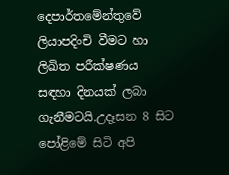දෙපාර්තමේන්තුවේ ලියාපදිංචි වීමට හා ලිඛිත පරීක්ෂණය සඳහා දිනයක් ලබා ගැනීමටයි.උදෑසන 8 සිට පෝළිමේ සිටි අපි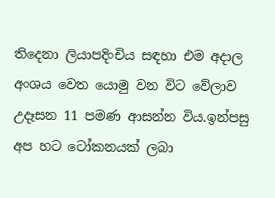තිදෙනා ලියාපදිංචිය සඳහා එම අදාල අංශය වෙත යොමු වන විට වේලාව උදෑසන 11 පමණ ආසන්න විය.ඉන්පසු අප හට ටෝකනයක් ලබා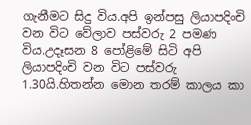ගැනීමට සිදු විය.අපි ඉන්පසු ලියාපදිංචි වන විට වේලාව පස්වරු 2 පමණ විය.උදෑසන 8 පෝළිමේ සිටි අපි ලියාපදිංචි වන විට පස්වරු 1.30යි.හිතන්න මොන තරම් කාලය කා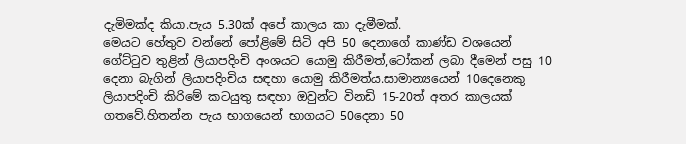දැමිමක්ද කියා.පැය 5.30ක් අපේ කාලය කා දැමීමක්.
මෙයට හේතුව වන්නේ පෝළිමේ සිටි අපි 50 දෙනාගේ කාණ්ඩ වශයෙන් ගේට්‍ටුව තුළින් ලියාපදිංචි අංශයට යොමු කිරීමත්,ටෝකන් ලබා දීමෙන් පසු 10 දෙනා බැගින් ලියාපදිංචිය සඳහා යොමු කිරීමත්ය.සාමාන්‍යයෙන් 10දෙනෙකු ලියාපදිංචි කිරිමේ කටයුතු සඳහා ඔවුන්ට විනඩි 15-20ත් අතර කාලයක් ගතවේ.හිතන්න පැය භාගයෙන් භාගයට 50දෙනා 50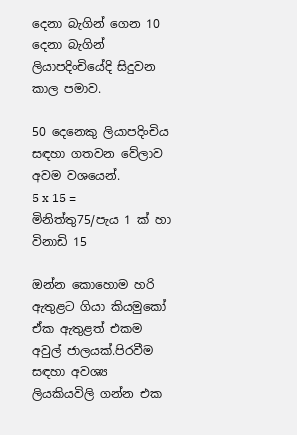දෙනා බැගින් ගෙන 10 දෙනා බැගින් ලියාපදිංචියේදි සිදුවන කාල පමාව.

50 දෙනෙකු ලියාපදිංචිය සඳහා ගතවන වේලාව අවම වශයෙන්.
5 x 15 = මිනිත්තු75/පැය 1 ක් හා විනාඩි 15

ඔන්න කොහොම හරි ඇතුළට ගියා කියමුකෝ ඒක ඇතුළත් එකම අවුල් ජාලයක්.පිරවීම සඳහා අවශ්‍ය ලියකියවිලි ගන්න එක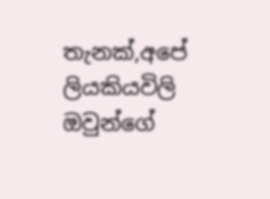තැනක්,අපේ ලියකියවිලි ඔවුන්ගේ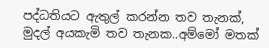පද්ධතියට ඇතුල් කරන්න තව තැනක්, මුදල් අයකැමි තව තැනක..අම්මෝ මතක්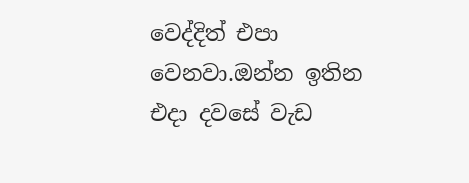වෙද්දිත් එපා වෙනවා.ඔන්න ඉතින එදා දවසේ වැඩ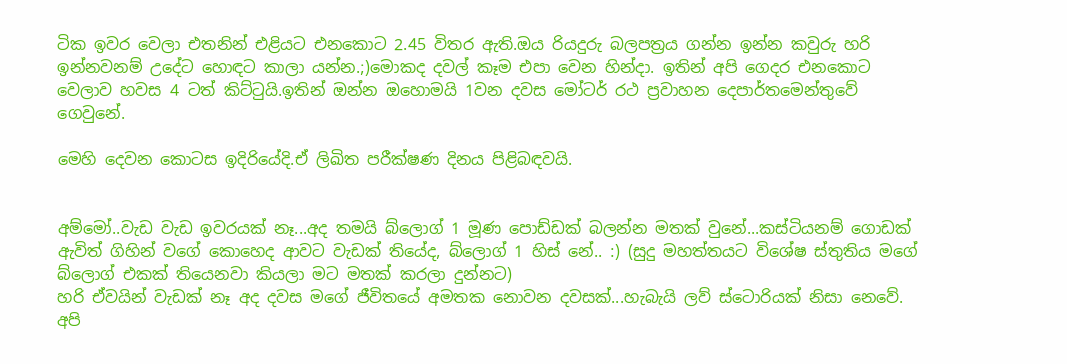ටික ඉවර වෙලා එතනින් එළියට එනකොට 2.45 විතර ඇති.ඔය රියදුරු බලපත්‍රය ගන්න ඉන්න කවුරු හරි ඉන්නවනම් උදේට හොඳට කාලා යන්න.;)මොකද දවල් කෑම එපා වෙන හින්දා. ඉතින් අපි ගෙදර එනකොට වෙලාව හවස 4 ටත් කිට්‍ටුයි.ඉතින් ඔන්න ඔහොමයි 1වන දවස මෝටර් රථ ප්‍රවාහන දෙපාර්තමෙන්තුවේ ගෙවුනේ.

මෙහි දෙවන කොටස ඉදිරියේදි.ඒ ලිඛිත පරීක්ෂණ දිනය පිළිබඳවයි.


අම්මෝ..වැඩ වැඩ ඉවරයක් නෑ...අද තමයි බ්ලොග් 1 මූණ පොඩ්ඩක් බලන්න මතක් වුනේ...කස්ටියනම් ගොඩක් ඇවිත් ගිහින් වගේ කොහෙද ආවට වැඩක් තියේද, බ්ලොග් 1 හිස් නේ.. :) (සුදු මහත්තයට විශේෂ ස්තුතිය මගේ බ්ලොග් එකක් තියෙනවා කියලා මට මතක් කරලා දුන්නට)
හරි ඒවයින් වැඩක් නෑ අද දවස මගේ ජීවිතයේ අමතක නොවන දවසක්...හැබැයි ලව් ස්ටොරියක් නිසා නෙවේ. අපි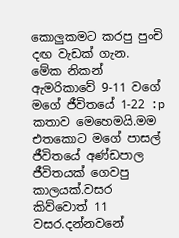කොලුකමට කරපු පුංචි දඟ වැඩක් ගැන.
මේක නිකන් ඇමරිකාවේ 9-11 වගේ මගේ ජීවිතයේ 1-22 :p
කතාව මෙහෙමයි.මම එතකොට මගේ පාසල් ජීවිතයේ අණ්ඩපාල ජීවිතයක් ගෙවපු කාලයක්.වසර කිව්වොත් 11 වසර.දන්නවනේ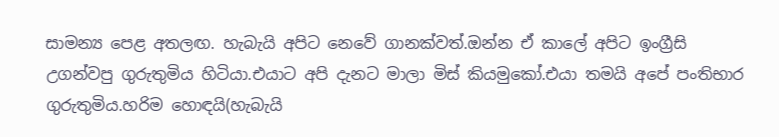සාමන්‍ය පෙළ අතලඟ. හැබැයි අපිට නෙවේ ගානක්වත්.ඔන්න ඒ කාලේ අපිට ඉංග්‍රීසි උගන්වපු ගුරුතුමිය හිටියා.එයාට අපි දැනට මාලා මිස් කියමුකෝ.එයා තමයි අපේ පංතිභාර ගුරුතුමිය.හරිම හොඳයි(හැබැයි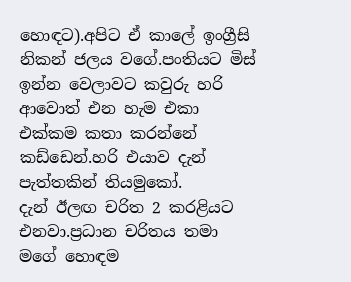හොඳට).අපිට ඒ කාලේ ඉංග්‍රීසි නිකන් ජලය වගේ.පංතියට මිස් ඉන්න වෙලාවට කවුරු හරි ආවොත් එන හැම එකා එක්කම කතා කරන්නේ කඩ්ඩෙන්.හරි එයාව දැන් පැත්තකින් තියමුකෝ.
දැන් ඊලඟ චරිත 2 කරළියට එනවා.ප්‍රධාන චරිතය තමා මගේ හොඳම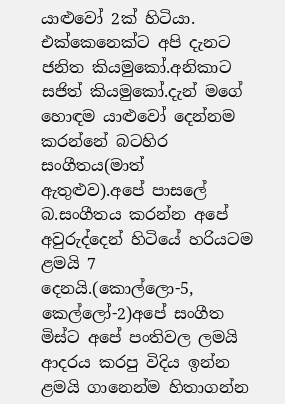යාළුවෝ 2ක් හිටියා. එක්කෙනෙක්ට අපි දැනට ජනිත කියමුකෝ.අනිකාට සජිත් කියමුකෝ.දැන් මගේ හොඳම යාළුවෝ දෙන්නම කරන්නේ බටහිර සංගීතය(මාත් ඇතුළුව).අපේ පාසලේ බ.සංගීතය කරන්න අපේ අවුරුද්දෙන් හිටියේ හරියටම ළමයි 7 දෙනයි.(කොල්ලො-5, කෙල්ලෝ-2)අපේ සංගීත මිස්ට අපේ පංතිවල ලමයි ආදරය කරපු විදිය ඉන්න ළමයි ගානෙන්ම හිතාගන්න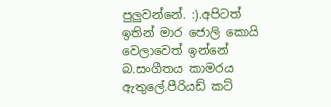පුලුවන්නේ. :).අපිටත් ඉතින් මාර ජොලි කොයි වෙලාවෙත් ඉන්නේ බ.සංගීතය කාමරය ඇතුලේ.පීරියඩ් කට්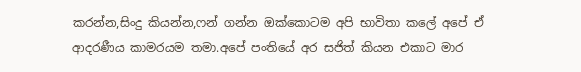කරන්න,සිංදු කියන්න,ෆන් ගන්න ඔක්කොටම අපි භාවිතා කලේ අපේ ඒ ආදරණීය කාමරයම තමා.අපේ පංතියේ අර සජිත් කියන එකාට මාර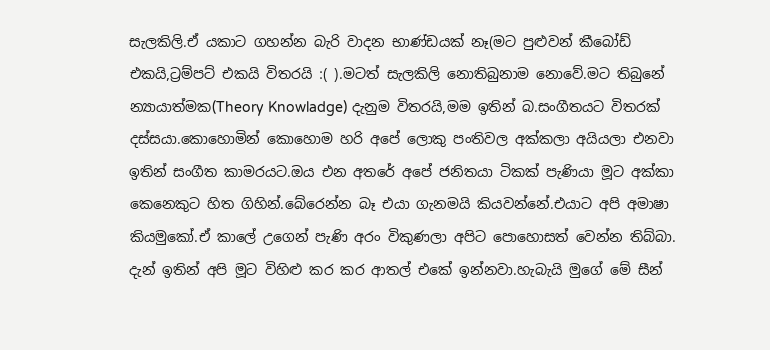සැලකිලි.ඒ යකාට ගහන්න බැරි වාදන භාණ්ඩයක් නෑ(මට පුළුවන් කීබෝඩ් එකයි,ට්‍රම්පට් එකයි විතරයි :( ).මටත් සැලකිලි නොතිබුනාම නොවේ.මට තිබුනේ න්‍යායාත්මක(Theory Knowladge) දැනුම විතරයි,මම ඉතින් බ.සංගීතයට විතරක් දස්සයා.කොහොමින් කොහොම හරි අපේ ලොකු පංතිවල අක්කලා අයියලා එනවා ඉතින් සංගීත කාමරයට.ඔය එන අතරේ අපේ ජනිතයා ටිකක් පැණියා මූට අක්කා කෙනෙකුට හිත ගිහින්.බේරෙන්න බෑ එයා ගැනමයි කියවන්නේ.එයාට අපි අමාෂා කියමුකෝ.ඒ කාලේ උගෙන් පැණි අරං විකුණලා අපිට පොහොසත් වෙන්න තිබ්බා.
දැන් ඉතින් අපි මූට විහිළු කර කර ආතල් එකේ ඉන්නවා.හැබැයි මුගේ මේ සීන්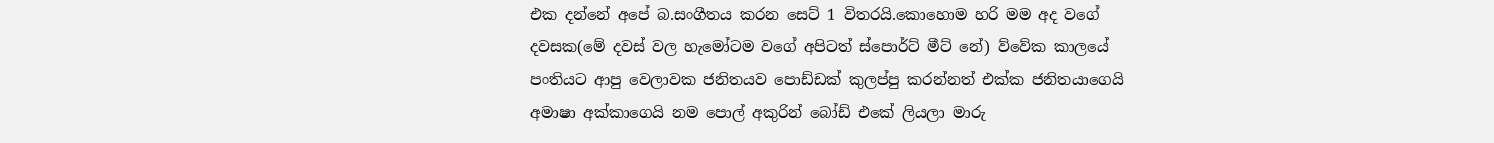එක දන්නේ අපේ බ.සංගීතය කරන සෙට් 1 විතරයි.කොහොම හරි මම අද වගේ දවසක(මේ දවස් වල හැමෝටම වගේ අපිටත් ස්පොර්ට් මීට් නේ) ව්වේක කාලයේ පංතියට ආපු වෙලාවක ජනිතයව පොඩ්ඩක් කුලප්පු කරන්නත් එක්ක ජනිතයාගෙයි අමාෂා අක්කාගෙයි නම පොල් අකුරින් බෝඩ් එකේ ලියලා මාරු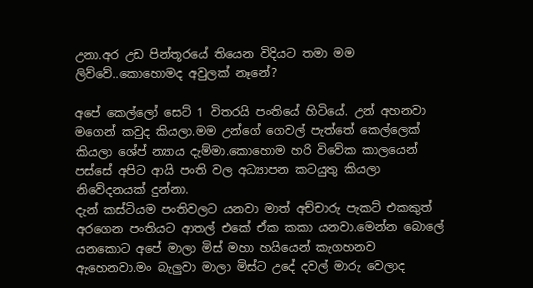උනා.අර උඩ පින්තූරයේ තියෙන විදියට තමා මම ලිව්වේ..කොහොමද අවුලක් නෑනේ?

අපේ කෙල්ලෝ සෙට් 1 විතරයි පංතියේ හිටියේ. උන් අහනවා මගෙන් කවුද කියලා.මම උන්ගේ ගෙවල් පැත්තේ කෙල්ලෙක් කියලා ශේප් න්‍යාය දැම්මා.කොහොම හරි විවේක කාලයෙන් පස්සේ අපිට ආයි පංති වල අධ්‍යාපන කටයුතු කියලා නිවේදනයක් දුන්නා.
දැන් කස්ටියම පංතිවලට යනවා මාත් අච්චාරු පැකට් එකකුත් අරගෙන පංතියට ආතල් එකේ ඒක කකා යනවා.මෙන්න බොලේ යනකොට අපේ මාලා මිස් මහා හයියෙන් කැගහනව ඇහෙනවා.මං බැලුවා මාලා මිස්ට උදේ දවල් මාරු වෙලාද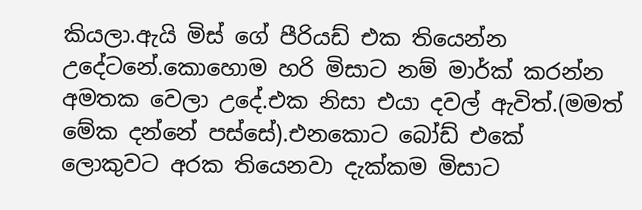කියලා.ඇයි මිස් ගේ පීරියඩ් එක තියෙන්න උදේටනේ.කොහොම හරි මිසාට නම් මාර්ක් කරන්න අමතක වෙලා උදේ.එක නිසා එයා දවල් ඇවිත්.(මමත් මේක දන්නේ පස්සේ).එනකොට බෝඩ් එකේ ලොකුවට අරක තියෙනවා දැක්කම මිසාට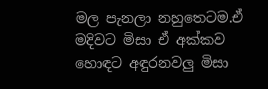මල පැනලා නහුතෙටම.ඒ මදිවට මිසා ඒ අක්කව හොඳට අඳුරනවලු මිසා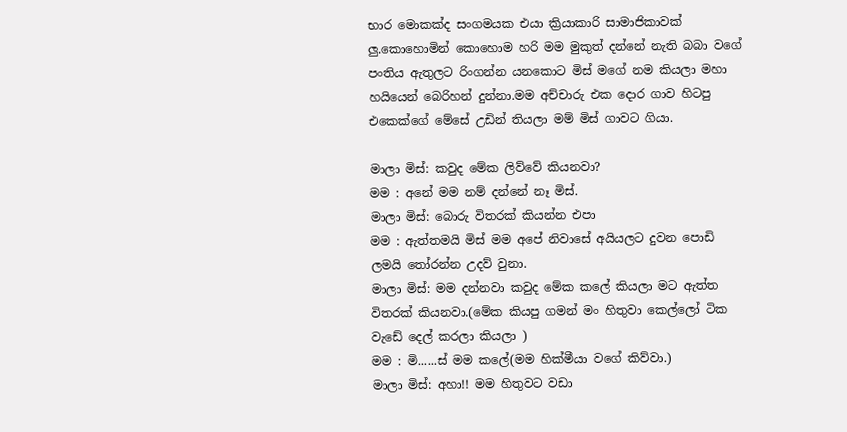භාර මොකක්ද සංගමයක එයා ක්‍රියාකාරි සාමාජිකාවක් ලු.කොහොමින් කොහොම හරි මම මුකුත් දන්නේ නැති බබා වගේ පංතිය ඇතුලට රිංගන්න යනකොට මිස් මගේ නම කියලා මහා හයියෙන් බෙරිහන් දුන්නා.මම අච්චාරු එක දොර ගාව හිටපු එකෙක්ගේ මේසේ උඩින් තියලා මම් මිස් ගාවට ගියා.

මාලා මිස්: කවුද මේක ලිව්වේ කියනවා?
මම : අනේ මම නම් දන්නේ නෑ මිස්.
මාලා මිස්: බොරු විතරක් කියන්න එපා
මම : ඇත්තමයි මිස් මම අපේ නිවාසේ අයියලට දුවන පොඩි ලමයි ‍තෝරන්න උදව් වුනා.
මාලා මිස්: මම දන්නවා කවුද මේක කලේ කියලා මට ඇත්ත විතරක් කියනවා.(මේක කියපු ගමන් මං හිතුවා කෙල්ලෝ ටික වැඩේ දෙල් කරලා කියලා )
මම : මි......ස් මම කලේ(මම හික්මීයා වගේ කිව්වා.)
මාලා මිස්: අහා!! මම හිතුවට වඩා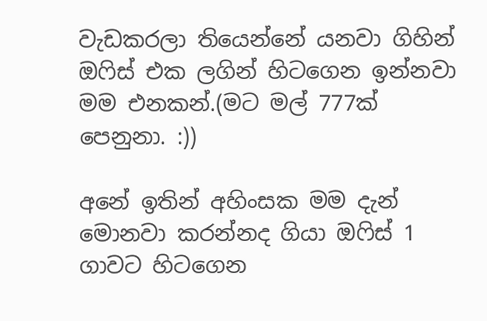වැඩකරලා තියෙන්නේ යනවා ගිහින් ඔ‍ෆිස් එක ලගින් හිටගෙන ඉන්නවා මම එනකන්.(මට මල් 777ක් පෙනුනා. :))

අනේ ඉතින් අහිංසක මම දැන් මොනවා කරන්නද ගියා ඔ‍ෆිස් 1 ගාවට හිටගෙන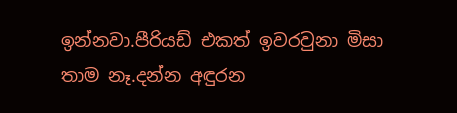ඉන්නවා.පීරියඩ් එකත් ඉවරවුනා මිසා තාම නෑ.දන්න අඳුරන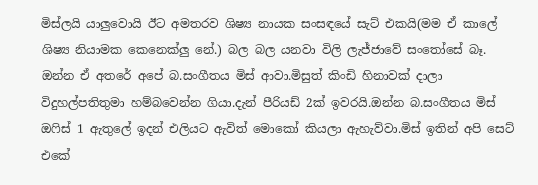මිස්ලයි යාලුවොයි ඊට අමතරව ශිෂ්‍ය නායක සංසඳයේ සැට් එකයි(මම ඒ කාලේ ශිෂ්‍ය නියාමක කෙනෙක්ලු නේ.) බල බල යනවා විලි ලැජ්ජාවේ සං‍තෝසේ බෑ.
ඔන්න ඒ අතරේ අපේ බ.සංගීතය මිස් ආවා.මිසුත් කිංඩි හිනාවක් දාලා විදුහල්පතිතුමා හම්බවෙන්න ගියා.දැන් පීරියඩ් 2ක් ඉවරයි.ඔන්න බ.සංගීතය මිස් ඔ‍ෆිස් 1 ඇතුලේ ඉදන් එලියට ඇවිත් මොකෝ කියලා ඇහැව්වා.මිස් ඉතින් අපි සෙට් එකේ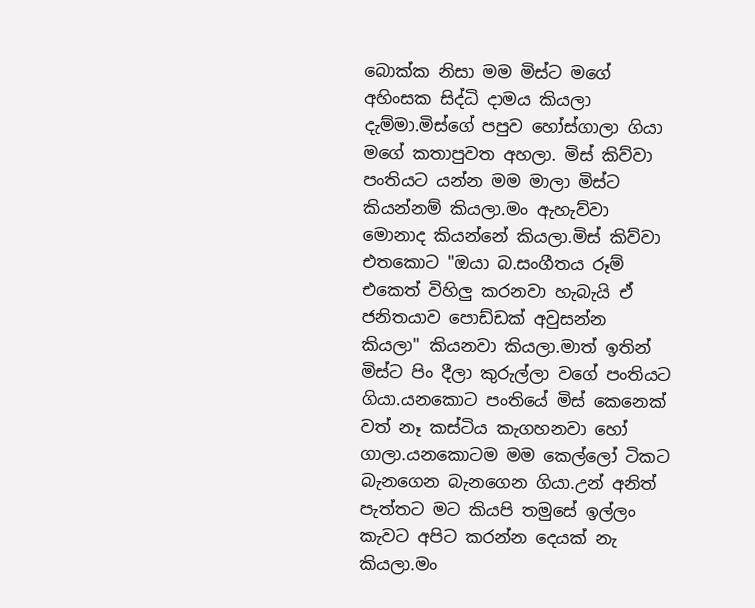බොක්ක නිසා මම මිස්ට මගේ අහිංසක සිද්ධි දාමය කියලා දැම්මා.මිස්ගේ පපුව හෝස්ගාලා ගියා මගේ කතාපුවත අහලා. මිස් කිව්වා පංතියට යන්න මම මාලා මිස්ට කියන්නම් කියලා.මං ඇහැව්වා මොනාද කියන්නේ කියලා.මිස් කිව්වා එතකොට "ඔයා බ.සංගීතය රූම් එකෙත් විහිලු කරනවා හැබැයි ඒ ජනිතයාව පොඩ්ඩක් අවුසන්න කියලා" කියනවා කියලා.මාත් ඉතින් මිස්ට පිං දීලා කුරුල්ලා වගේ පංතියට ගියා.යනකොට පංතියේ මිස් කෙනෙක් වත් නෑ කස්ටිය කැගහනවා හෝ ගාලා.යනකොටම මම කෙල්ලෝ ටිකට බැනගෙන බැනගෙන ගියා.උන් අනිත් පැත්තට මට කියපි තමුසේ ඉල්ලං කැවට අපිට කරන්න දෙයක් නැ කියලා.මං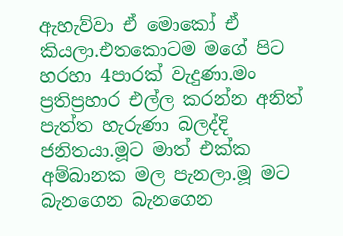ඇහැව්වා ඒ මොකෝ ඒ කියලා.එතකොටම මගේ පිට හරහා 4පාරක් වැදුණා.මං ප්‍රතිප්‍රහාර එල්ල කරන්න අනිත් පැත්ත හැරුණා බලද්දි ජනිතයා.මූට මාත් එක්ක අම්බානක මල පැනලා.මූ මට බැනගෙන බැනගෙන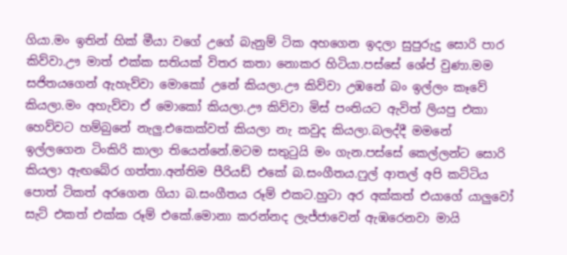ගියා.මං ඉතින් හික් මීයා වගේ උගේ බැනුම් ටික අහගෙන ඉදලා සුපුරුදු සොරි පාර කිව්වා.ඌ මාත් එක්ක සතියක් විතර කතා නොකර හිටියා.පස්සේ ශේප් වුණා.මම සජිතයගෙන් ඇහැව්වා මොකෝ උනේ කියලා.ඌ කිව්වා උඹනේ බං ඉල්ලං කෑවේ කියලා.මං අහැව්වා ඒ මොකෝ කියලා.ඌ කිව්වා මිස් පංතියට ඇවිත් ලියපු එකා හෙව්වට හම්බුනේ නැලු.එකෙක්වත් කියලා නැ කවුද කියලා.බලද්දී මමනේ ඉල්ලගෙන ටිංකිරි කාලා තියෙන්නේ.මටම සතු‍ටුයි මං ගැන.පස්සේ කෙල්ලන්ට සොරි කියලා ඇඟබේර ගත්තා.අන්තිම පීරියඩ් එකේ බ.සංගීතය.ෆුල් ආතල් අපි කට්ටිය පොත් ටිකත් අරගෙන ගියා බ.සංගීතය රූම් එකට.හුටා අර අක්කත් එයාගේ යාලුවෝ සැට් එකත් එක්ක රූම් එකේ.මොනා කරන්නද ලැජ්ජාවෙන් ඇඹරෙනවා මායි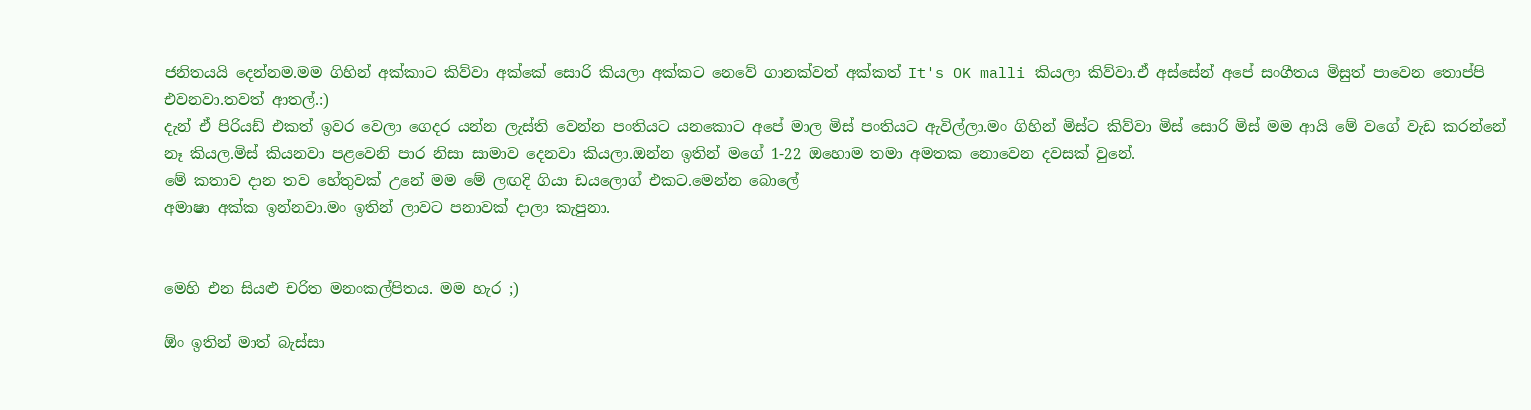ජනිතයයි දෙන්නම.මම ගිහින් අක්කාට කිව්වා අක්කේ සොරි කියලා අක්කට නෙවේ ගානක්වත් අක්කත් It's OK malli කියලා කිව්වා.ඒ අස්සේන් අපේ සංගීතය මිසුත් පාවෙන තොප්පි එවනවා.තවත් ආතල්.:)
දැන් ඒ පිරියඩ් එකත් ඉවර වෙලා ගෙදර යන්න ලැස්ති වෙන්න පංතියට යනකොට අපේ මාල මිස් පංතියට ඇවිල්ලා.මං ගිහින් මිස්ට කිව්වා මිස් සොරි මිස් මම ආයි මේ වගේ වැඩ කරන්නේ නෑ කියල.මිස් කියනවා පළවෙනි පාර නිසා සාමාව දෙනවා කියලා.ඔන්න ඉතින් මගේ 1-22 ඔහොම තමා අමතක නොවෙන දවසක් වුනේ.
මේ කතාව දාන තව හේතුවක් උනේ මම මේ ලඟදි ගියා ඩයලොග් එකට.මෙන්න බොලේ
අමාෂා අක්ක ඉන්නවා.මං ඉතින් ලාවට පනාවක් දාලා කැපුනා.


මෙහි එන සියළු චරිත මනංකල්පිතය. මම හැර ;)

ඕං ඉතින් මාත් බැස්සා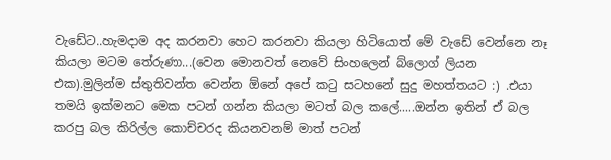වැඩේට..හැමදාම අද කරනවා හෙට කරනවා කියලා හිටියොත් මේ වැඩේ වෙන්නෙ නෑ කියලා මටම තේරුණා...(වෙන මොනවත් නෙවේ සිංහලෙන් බ්ලොග් ලියන එක).මුලින්ම ස්තුතිවන්ත වෙන්න ඕනේ අපේ ක‍ටු සටහනේ සුදු මහත්තයට :) .එයා තමයි ඉක්මනට මෙක පටන් ගන්න කියලා මටත් බල කලේ.....ඔන්න ඉතින් ඒ බල කරපු බල කිරිල්ල කොච්චරද කියනවනම් මාත් පටන්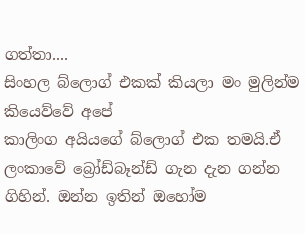ගත්තා....
සිංහල බ්ලොග් එකක් කියලා මං මුලින්ම කියෙව්වේ අපේ
කාලිංග අයියගේ බ්ලොග් එක තමයි.ඒ ලංකාවේ බ්‍රෝඩ්බෑන්ඩ් ගැන දැන ගන්න ගිහින්. ඔන්න ඉතින් ඔහෝම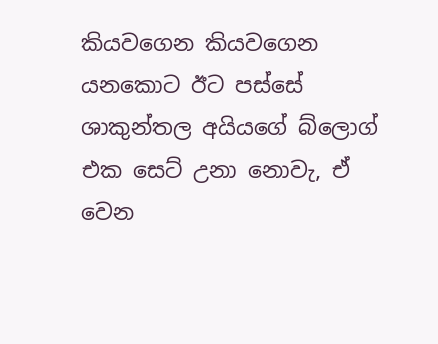කියවගෙන කියවගෙන යනකොට ඊට පස්සේ ශාකුන්තල අයියගේ බ්ලොග් එක සෙට් උනා නොවැ, ඒ වෙන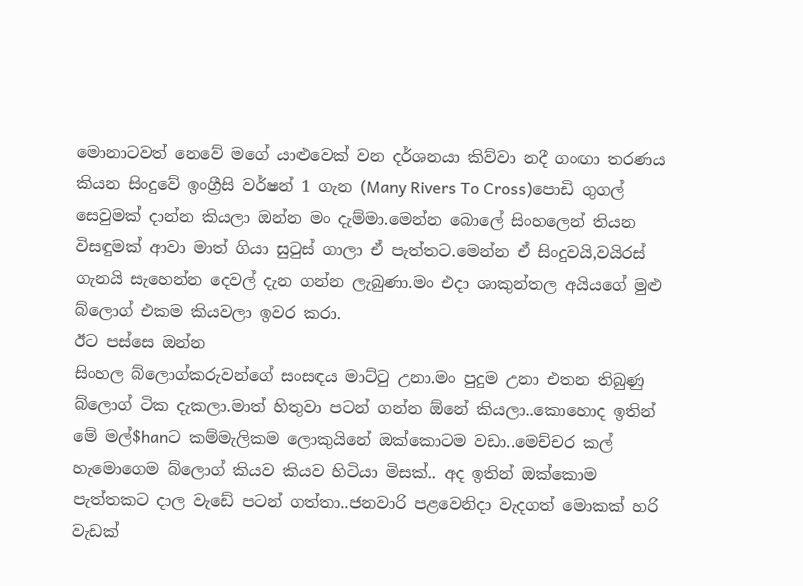මොනාටවත් නෙවේ මගේ යාළුවෙක් වන දර්ශනයා කිව්වා නදී ගංඟා තරණය කියන සිංදුවේ ඉංග්‍රීසි වර්ෂන් 1 ගැන (Many Rivers To Cross)පොඩි ගුගල් සෙවුමක් දාන්න කියලා ඔන්න මං දැම්මා.මෙන්න බොලේ සිංහලෙන් තියන විසඳුමක් ආවා මාත් ගියා සු‍ටුස් ගාලා ඒ පැත්තට.මෙන්න ඒ සිංදුවයි,වයිරස් ගැනයි සැහෙන්න දෙවල් දැන ගන්න ලැබුණා.මං එදා ශාකුන්තල අයියගේ මුළු බ්ලොග් එකම කියවලා ඉවර කරා.
ඊට පස්සෙ ඔන්න
සිංහල බ්ලොග්කරුවන්ගේ සංසඳය මාට්‍ටු උනා.මං පුදුම උනා එතන තිබුණු බ්ලොග් ටික දැකලා.මාත් හිතුවා පටන් ගන්න ඕනේ කියලා..කොහොද ඉතින් මේ මල්$hanට කම්මැලිකම ලොකුයිනේ ඔක්කොටම වඩා..මෙච්චර කල් හැමොගෙම බ්ලොග් කියව කියව හිටියා මිසක්.. අද ඉතින් ඔක්කොම පැත්තකට දාල වැඩේ පටන් ගත්තා..ජනවාරි පළවෙනිදා වැදගත් මොකක් හරි වැඩක්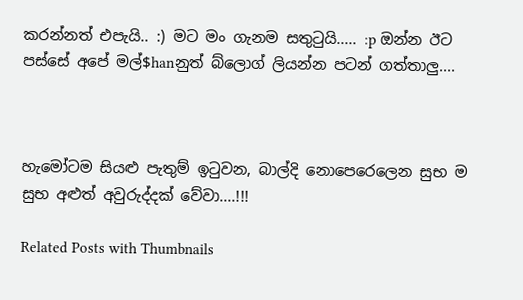කරන්නත් එපැයි.. :) මට මං ගැනම සතු‍ටුයි..... :p ඔන්න ඊට පස්සේ අපේ මල්$hanනුත් බ්ලොග් ලියන්න පටන් ගත්තාලු....



හැමෝටම සියළු පැතුම් ඉ‍ටුවන, බාල්දි නොපෙරෙලෙන සුභ ම සුභ අළුත් අවුරුද්දක් වේවා....!!!

Related Posts with Thumbnails